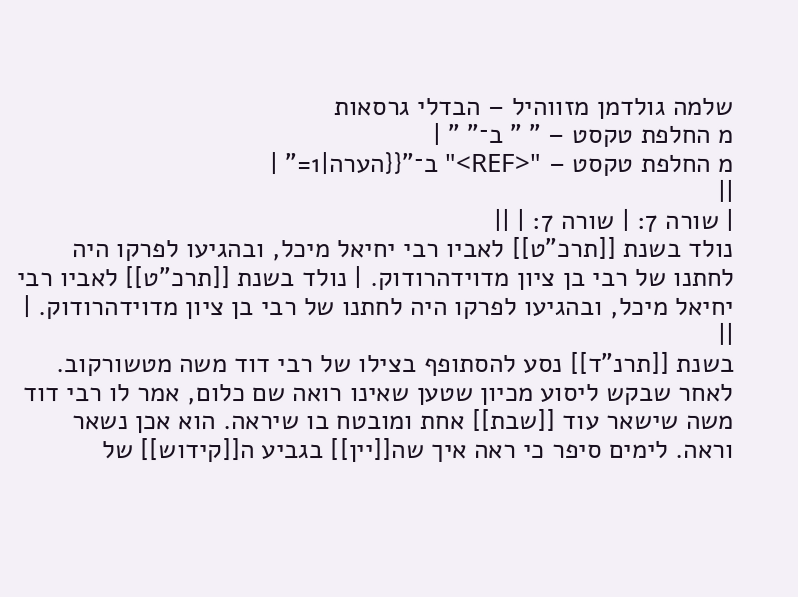שלמה גולדמן מזווהיל – הבדלי גרסאות
מ החלפת טקסט – " " ב־" " |
מ החלפת טקסט – "<REF>" ב־"{{הערה|1=" |
||
| שורה 7: | שורה 7: | ||
נולד בשנת [[תרכ"ט]] לאביו רבי יחיאל מיכל, ובהגיעו לפרקו היה לחתנו של רבי בן ציון מדוידהרודוק. | נולד בשנת [[תרכ"ט]] לאביו רבי יחיאל מיכל, ובהגיעו לפרקו היה לחתנו של רבי בן ציון מדוידהרודוק. | ||
בשנת [[תרנ"ד]] נסע להסתופף בצילו של רבי דוד משה מטשורקוב. לאחר שבקש ליסוע מכיון שטען שאינו רואה שם כלום, אמר לו רבי דוד משה שישאר עוד [[שבת]] אחת ומובטח בו שיראה. הוא אכן נשאר וראה. לימים סיפר כי ראה איך שה[[יין]] בגביע ה[[קידוש]] של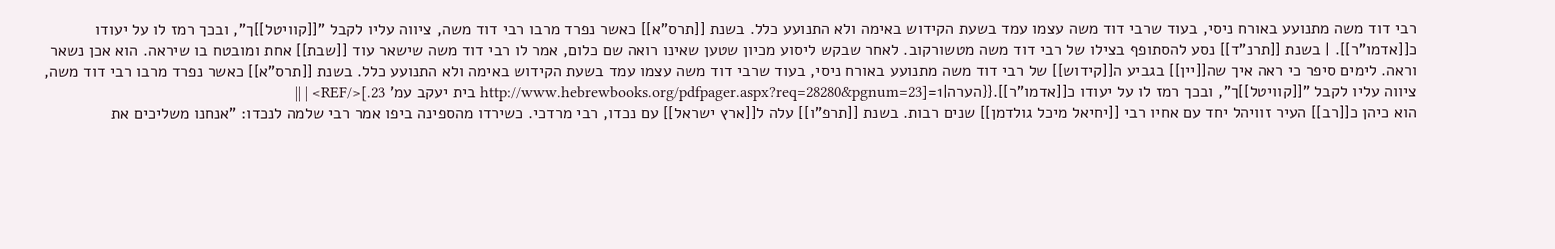רבי דוד משה מתנועע באורח ניסי, בעוד שרבי דוד משה עצמו עמד בשעת הקידוש באימה ולא התנועע כלל. בשנת [[תרס"א]] כאשר נפרד מרבו רבי דוד משה, ציווה עליו לקבל "[[קוויטל]]ך", ובכך רמז לו על יעודו כ[[אדמו"ר]]. | בשנת [[תרנ"ד]] נסע להסתופף בצילו של רבי דוד משה מטשורקוב. לאחר שבקש ליסוע מכיון שטען שאינו רואה שם כלום, אמר לו רבי דוד משה שישאר עוד [[שבת]] אחת ומובטח בו שיראה. הוא אכן נשאר וראה. לימים סיפר כי ראה איך שה[[יין]] בגביע ה[[קידוש]] של רבי דוד משה מתנועע באורח ניסי, בעוד שרבי דוד משה עצמו עמד בשעת הקידוש באימה ולא התנועע כלל. בשנת [[תרס"א]] כאשר נפרד מרבו רבי דוד משה, ציווה עליו לקבל "[[קוויטל]]ך", ובכך רמז לו על יעודו כ[[אדמו"ר]].{{הערה|1=[http://www.hebrewbooks.org/pdfpager.aspx?req=28280&pgnum=23 בית יעקב עמ' 23.]</REF> | ||
הוא כיהן כ[[רב]] העיר זוויהל יחד עם אחיו רבי [[יחיאל מיכל גולדמן]] שנים רבות. בשנת [[תרפ"ו]] עלה ל[[ארץ ישראל]] עם נכדו, רבי מרדכי. כשירדו מהספינה ביפו אמר רבי שלמה לנכדו: "אנחנו משליכים את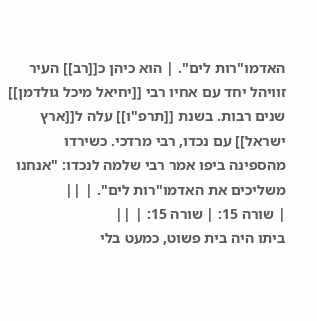האדמו"רות לים". | הוא כיהן כ[[רב]] העיר זוויהל יחד עם אחיו רבי [[יחיאל מיכל גולדמן]] שנים רבות. בשנת [[תרפ"ו]] עלה ל[[ארץ ישראל]] עם נכדו, רבי מרדכי. כשירדו מהספינה ביפו אמר רבי שלמה לנכדו: "אנחנו משליכים את האדמו"רות לים". | ||
| שורה 15: | שורה 15: | ||
ביתו היה בית פשוט, כמעט בלי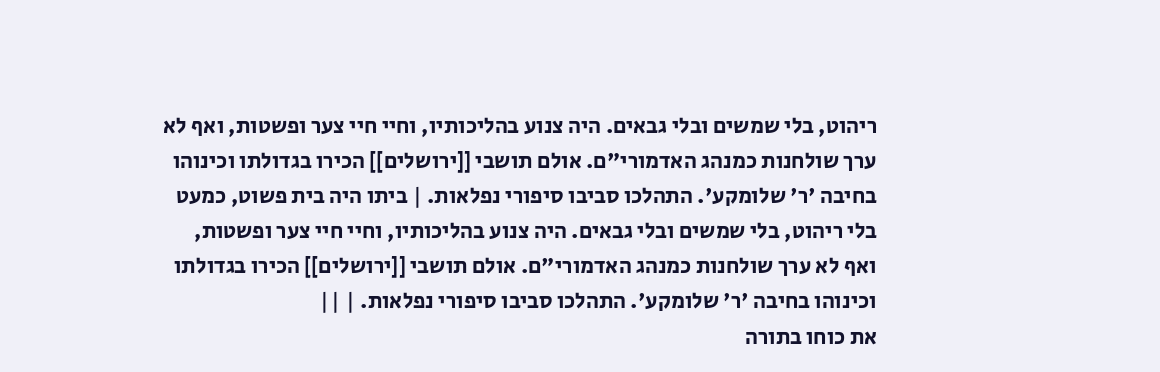ריהוט, בלי שמשים ובלי גבאים. היה צנוע בהליכותיו, וחיי חיי צער ופשטות, ואף לא ערך שולחנות כמנהג האדמורי"ם. אולם תושבי [[ירושלים]] הכירו בגדולתו וכינוהו בחיבה 'ר' שלומקע'. התהלכו סביבו סיפורי נפלאות. | ביתו היה בית פשוט, כמעט בלי ריהוט, בלי שמשים ובלי גבאים. היה צנוע בהליכותיו, וחיי חיי צער ופשטות, ואף לא ערך שולחנות כמנהג האדמורי"ם. אולם תושבי [[ירושלים]] הכירו בגדולתו וכינוהו בחיבה 'ר' שלומקע'. התהלכו סביבו סיפורי נפלאות. | ||
את כוחו בתורה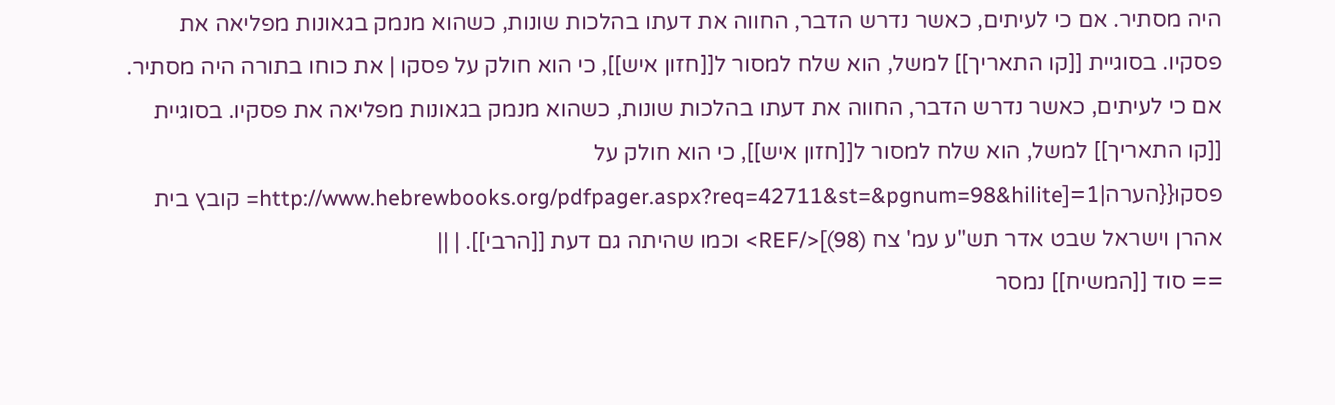היה מסתיר. אם כי לעיתים, כאשר נדרש הדבר, החווה את דעתו בהלכות שונות, כשהוא מנמק בגאונות מפליאה את פסקיו. בסוגיית [[קו התאריך]] למשל, הוא שלח למסור ל[[חזון איש]], כי הוא חולק על פסקו | את כוחו בתורה היה מסתיר. אם כי לעיתים, כאשר נדרש הדבר, החווה את דעתו בהלכות שונות, כשהוא מנמק בגאונות מפליאה את פסקיו. בסוגיית [[קו התאריך]] למשל, הוא שלח למסור ל[[חזון איש]], כי הוא חולק על פסקו{{הערה|1=[http://www.hebrewbooks.org/pdfpager.aspx?req=42711&st=&pgnum=98&hilite= קובץ בית אהרן וישראל שבט אדר תש"ע עמ' צח (98)]</REF> וכמו שהיתה גם דעת [[הרבי]]. | ||
== סוד [[המשיח]] נמסר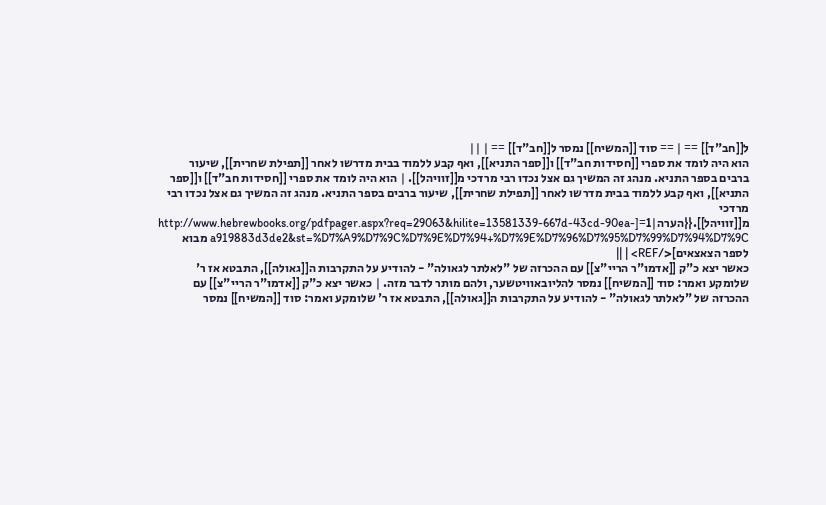ל[[חב"ד]] == | == סוד [[המשיח]] נמסר ל[[חב"ד]] == | ||
הוא היה לומד את ספרי [[חסידות חב"ד]] ו[[ספר התניא]], ואף קבע ללמוד בבית מדרשו לאחר [[תפילת שחרית]], שיעור ברבים בספר התניא. מנהג זה המשיך גם אצל נכדו רבי מרדכי מ[[זוויהל]]. | הוא היה לומד את ספרי [[חסידות חב"ד]] ו[[ספר התניא]], ואף קבע ללמוד בבית מדרשו לאחר [[תפילת שחרית]], שיעור ברבים בספר התניא. מנהג זה המשיך גם אצל נכדו רבי מרדכי מ[[זוויהל]].{{הערה|1=[http://www.hebrewbooks.org/pdfpager.aspx?req=29063&hilite=13581339-667d-43cd-90ea-a919883d3de2&st=%D7%A9%D7%9C%D7%9E%D7%94+%D7%9E%D7%96%D7%95%D7%99%D7%94%D7%9C מבוא לספר הצאצאים]</REF> | ||
כאשר יצא כ"ק [[אדמו"ר הריי"צ]] עם ההכרזה של "לאלתר לגאולה" - להודיע על התקרבות ה[[גאולה]], התבטא אז ר' שלומקע ואמר: סוד [[המשיח]] נמסר להליובאוויטשער, ולהם מותר לדבר מזה. | כאשר יצא כ"ק [[אדמו"ר הריי"צ]] עם ההכרזה של "לאלתר לגאולה" - להודיע על התקרבות ה[[גאולה]], התבטא אז ר' שלומקע ואמר: סוד [[המשיח]] נמסר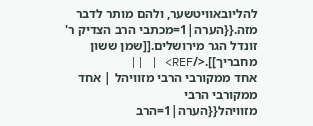להליובאוויטשער, ולהם מותר לדבר מזה.{{הערה|1=מכתבי הרב הצדיק ר' זונדל הגר מירושלים.[[שמן ששון מחבריך]].</REF> | ||
אחד ממקורבי הרבי מזוויהל | אחד ממקורבי הרבי מזוויהל{{הערה|1=הרב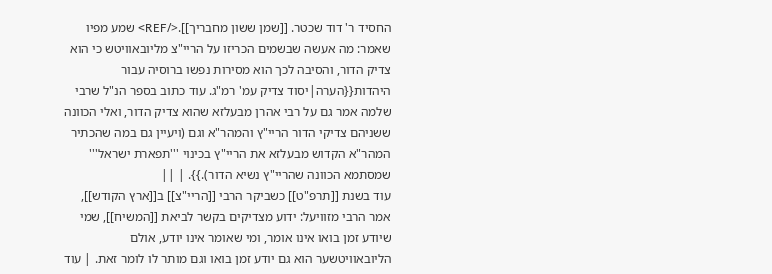החסיד ר' דוד שכטר. [[שמן ששון מחבריך]].</REF> שמע מפיו שאמר: מה אעשה שבשמים הכריזו על הריי"צ מליובאוויטש כי הוא צדיק הדור, והסיבה לכך הוא מסירות נפשו ברוסיה עבור היהדות{{הערה|יסוד צדיק עמ' רמ"ג. עוד כתוב בספר הנ"ל שרבי שלמה אמר גם על רבי אהרן מבעלזא שהוא צדיק הדור, ואלי הכוונה ששניהם צדיקי הדור הריי"ץ והמהר"א וגם (ויעיין גם במה שהכתיר המהר"א הקדוש מבעלזא את הריי"ץ בכינוי '''תפארת ישראל''' שמסתמא הכוונה שהריי"ץ נשיא הדור).}}. | ||
עוד בשנת [[תרפ"ט]] כשביקר הרבי [[הריי"צ]] ב[[ארץ הקודש]], אמר הרבי מזוויעל: ידוע מצדיקים בקשר לביאת [[המשיח]], שמי שיודע זמן בואו אינו אומר, ומי שאומר אינו יודע, אולם הליובאוויטשער הוא גם יודע זמן בואו וגם מותר לו לומר זאת. | עוד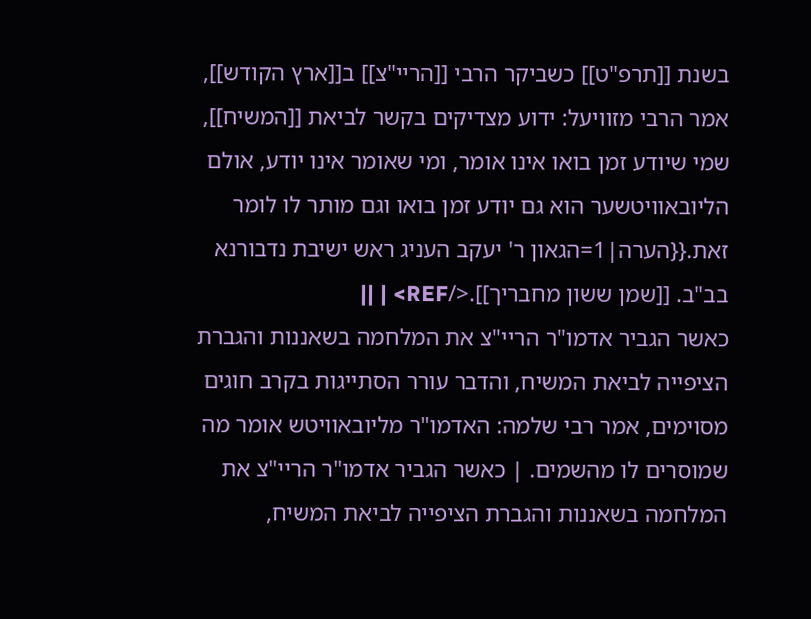בשנת [[תרפ"ט]] כשביקר הרבי [[הריי"צ]] ב[[ארץ הקודש]], אמר הרבי מזוויעל: ידוע מצדיקים בקשר לביאת [[המשיח]], שמי שיודע זמן בואו אינו אומר, ומי שאומר אינו יודע, אולם הליובאוויטשער הוא גם יודע זמן בואו וגם מותר לו לומר זאת.{{הערה|1=הגאון ר' יעקב העניג ראש ישיבת נדבורנא בב"ב. [[שמן ששון מחבריך]].</REF> | ||
כאשר הגביר אדמו"ר הריי"צ את המלחמה בשאננות והגברת הציפייה לביאת המשיח, והדבר עורר הסתייגות בקרב חוגים מסוימים, אמר רבי שלמה: האדמו"ר מליובאוויטש אומר מה שמוסרים לו מהשמים. | כאשר הגביר אדמו"ר הריי"צ את המלחמה בשאננות והגברת הציפייה לביאת המשיח,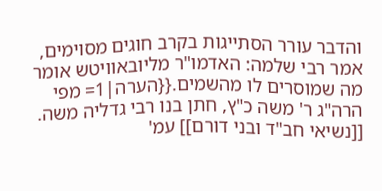והדבר עורר הסתייגות בקרב חוגים מסוימים, אמר רבי שלמה: האדמו"ר מליובאוויטש אומר מה שמוסרים לו מהשמים.{{הערה|1= מפי הרה"ג ר' משה כ"ץ, חתן בנו רבי גדליה משה. [[נשיאי חב"ד ובני דורם]] עמ'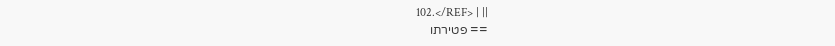102.</REF> | ||
== פטירתו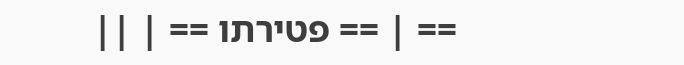== | == פטירתו == | ||